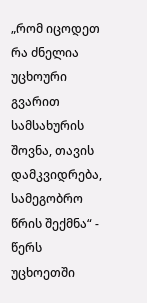„რომ იცოდეთ რა ძნელია უცხოური გვარით სამსახურის შოვნა, თავის დამკვიდრება, სამეგობრო წრის შექმნა“ - წერს უცხოეთში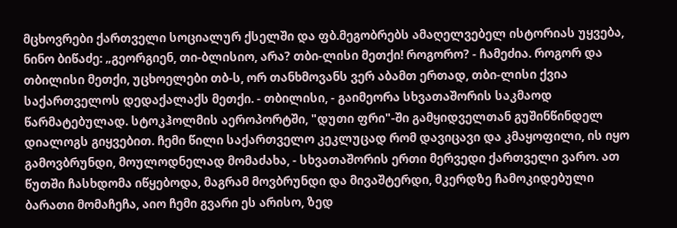მცხოვრები ქართველი სოციალურ ქსელში და ფბ.მეგობრებს ამაღელვებელ ისტორიას უყვება,
ნინო ბიწაძე: „გეორგიენ, თი-ბლისიო, არა? თბი-ლისი მეთქი! როგორო? - ჩამეძია. როგორ და თბილისი მეთქი, უცხოელები თბ-ს, ორ თანხმოვანს ვერ აბამთ ერთად, თბი-ლისი ქვია საქართველოს დედაქალაქს მეთქი. - თბილისი, - გაიმეორა სხვათაშორის საკმაოდ წარმატებულად. სტოკჰოლმის აეროპორტში, "დუთი ფრი"-ში გამყიდველთან გუშინწინდელ დიალოგს გიყვებით. ჩემი წილი საქართველო კეკლუცად რომ დავიცავი და კმაყოფილი, ის იყო გამოვბრუნდი, მოულოდნელად მომაძახა, - სხვათაშორის ერთი მერვედი ქართველი ვარო. ათ წუთში ჩასხდომა იწყებოდა, მაგრამ მოვბრუნდი და მივაშტერდი, მკერდზე ჩამოკიდებული ბარათი მომაჩეჩა, აიო ჩემი გვარი ეს არისო, ზედ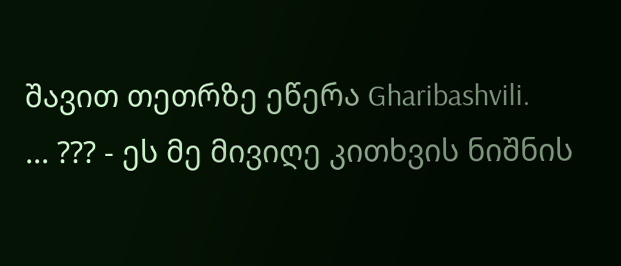შავით თეთრზე ეწერა Gharibashvili.
... ??? - ეს მე მივიღე კითხვის ნიშნის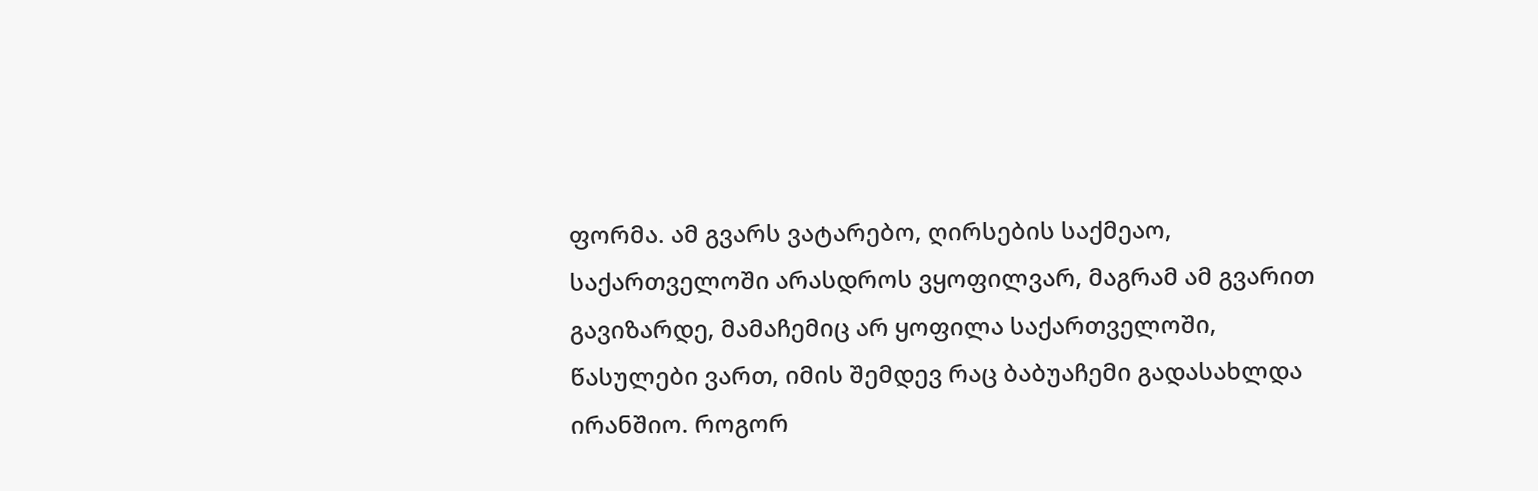ფორმა. ამ გვარს ვატარებო, ღირსების საქმეაო, საქართველოში არასდროს ვყოფილვარ, მაგრამ ამ გვარით გავიზარდე, მამაჩემიც არ ყოფილა საქართველოში, წასულები ვართ, იმის შემდევ რაც ბაბუაჩემი გადასახლდა ირანშიო. როგორ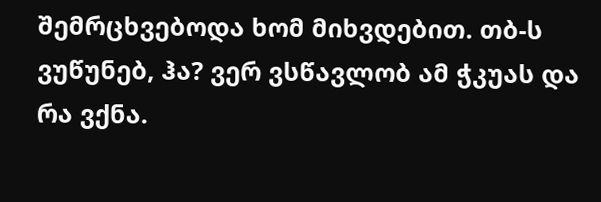შემრცხვებოდა ხომ მიხვდებით. თბ-ს ვუწუნებ, ჰა? ვერ ვსწავლობ ამ ჭკუას და რა ვქნა.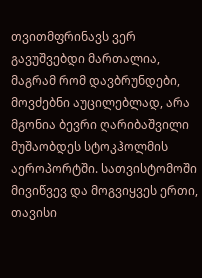თვითმფრინავს ვერ გავუშვებდი მართალია, მაგრამ რომ დავბრუნდები, მოვძებნი აუცილებლად, არა მგონია ბევრი ღარიბაშვილი მუშაობდეს სტოკჰოლმის აეროპორტში. სათვისტომოში მივიწვევ და მოგვიყვეს ერთი, თავისი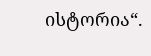ისტორია“.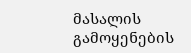მასალის გამოყენების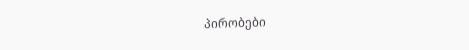პირობები